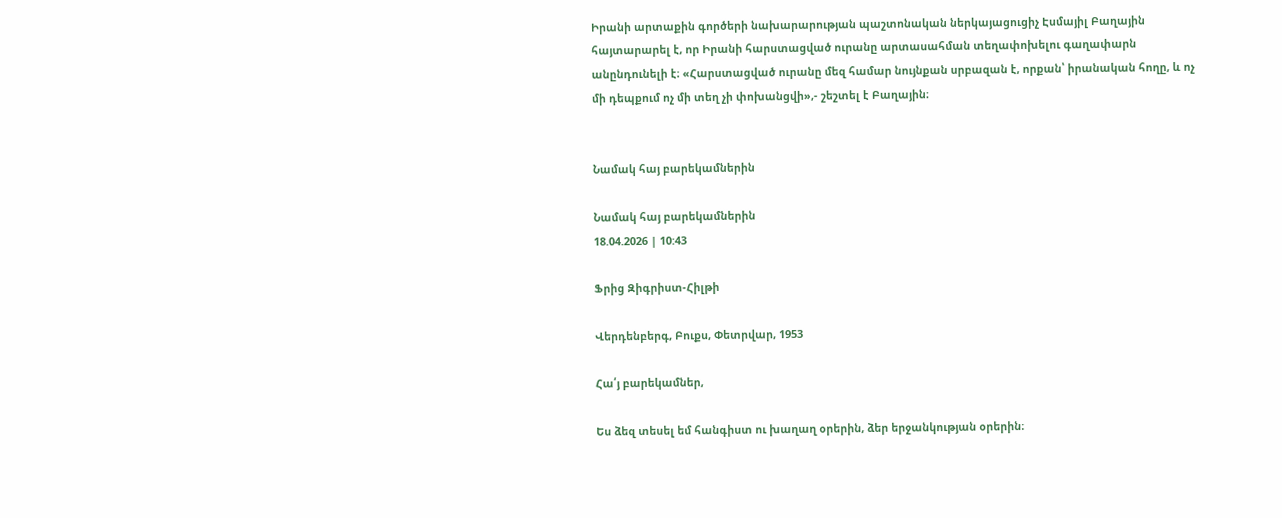Իրանի արտաքին գործերի նախարարության պաշտոնական ներկայացուցիչ Էսմայիլ Բաղային հայտարարել է, որ Իրանի հարստացված ուրանը արտասահման տեղափոխելու գաղափարն անընդունելի է։ «Հարստացված ուրանը մեզ համար նույնքան սրբազան է, որքան՝ իրանական հողը, և ոչ մի դեպքում ոչ մի տեղ չի փոխանցվի»,- շեշտել է Բաղային։


Նամակ հայ բարեկամներին

Նամակ հայ բարեկամներին
18.04.2026 | 10:43

Ֆրից Զիգրիստ-Հիլթի

Վերդենբերգ, Բուքս, Փետրվար, 1953

Հա՛յ բարեկամներ,

Ես ձեզ տեսել եմ հանգիստ ու խաղաղ օրերին, ձեր երջանկության օրերին։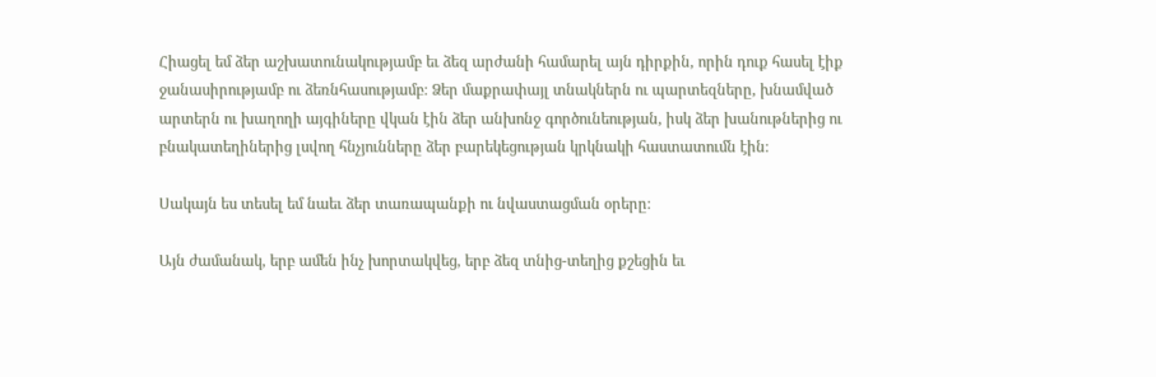Հիացել եմ ձեր աշխատունակությամբ եւ ձեզ արժանի համարել այն դիրքին, որին դուք հասել էիք ջանասիրությամբ ու ձեռնհասությամբ։ Ձեր մաքրափայլ տնակներն ու պարտեզները, խնամված արտերն ու խաղողի այգիները վկան էին ձեր անխոնջ գործունեության, իսկ ձեր խանութներից ու բնակատեղիներից լսվող հնչյունները ձեր բարեկեցության կրկնակի հաստատումն էին։

Սակայն ես տեսել եմ նաեւ ձեր տառապանքի ու նվաստացման օրերը։

Այն ժամանակ, երբ ամեն ինչ խորտակվեց, երբ ձեզ տնից-տեղից քշեցին եւ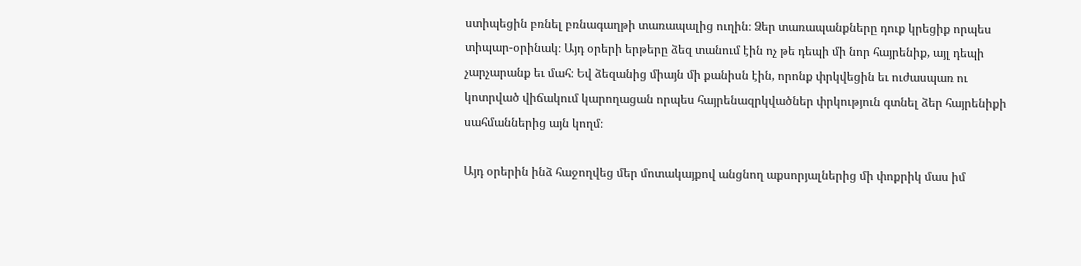ստիպեցին բռնել բռնագաղթի տառապալից ուղին։ Ձեր տառապանքները դուք կրեցիք որպես տիպար-օրինակ։ Այդ օրերի երթերը ձեզ տանում էին ոչ թե դեպի մի նոր հայրենիք, այլ դեպի չարչարանք եւ մահ։ Եվ ձեզանից միայն մի քանիսն էին, որոնք փրկվեցին եւ ուժասպառ ու կոտրված վիճակում կարողացան որպես հայրենազրկվածներ փրկություն գտնել ձեր հայրենիքի սահմաններից այն կողմ։

Այդ օրերին ինձ հաջողվեց մեր մոտակայքով անցնող աքսորյալներից մի փոքրիկ մաս իմ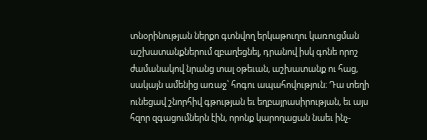տնօրինության ներքո գտնվող երկաթուղու կառուցման աշխատանքներում զբաղեցնել, դրանով իսկ գոնե որոշ ժամանակով նրանց տալ օթեւան, աշխատանք ու հաց, սակայն ամենից առաջ՝ հոգու ապահովություն։ Դա տեղի ունեցավ շնորհիվ գթության եւ եղբայրասիրության, եւ այս հզոր զգացումներն էին, որոնք կարողացան նաեւ ինչ-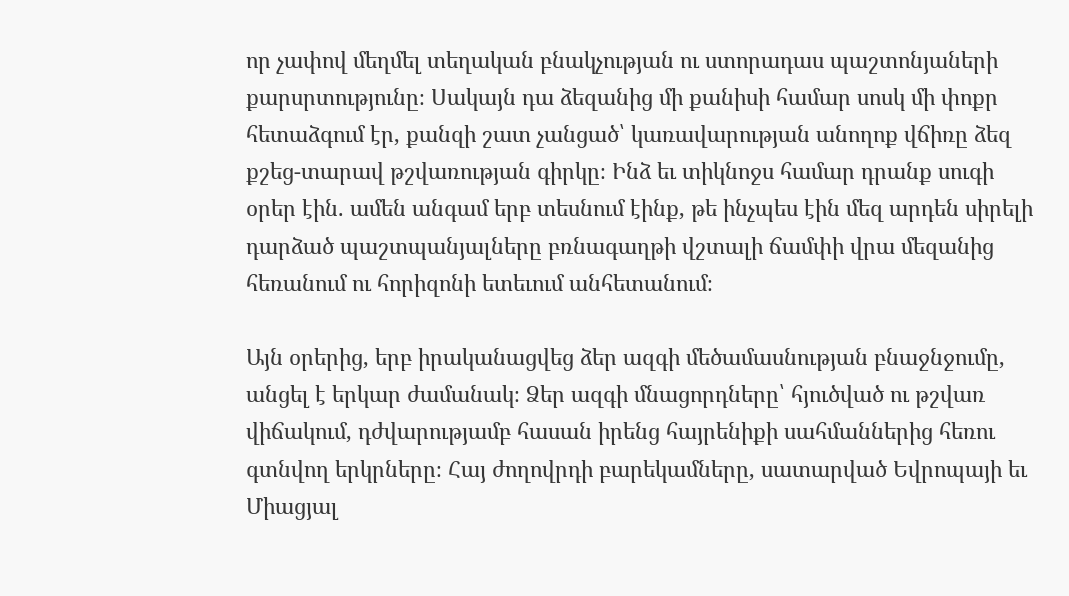որ չափով մեղմել տեղական բնակչության ու ստորադաս պաշտոնյաների քարսրտությունը։ Սակայն դա ձեզանից մի քանիսի համար սոսկ մի փոքր հետաձգում էր, քանզի շատ չանցած՝ կառավարության անողոք վճիռը ձեզ քշեց-տարավ թշվառության գիրկը։ Ինձ եւ տիկնոջս համար դրանք սուգի օրեր էին. ամեն անգամ երբ տեսնում էինք, թե ինչպես էին մեզ արդեն սիրելի դարձած պաշտպանյալները բռնագաղթի վշտալի ճամփի վրա մեզանից հեռանում ու հորիզոնի ետեւում անհետանում։

Այն օրերից, երբ իրականացվեց ձեր ազգի մեծամասնության բնաջնջումը, անցել է երկար ժամանակ։ Ձեր ազգի մնացորդները՝ հյուծված ու թշվառ վիճակում, դժվարությամբ հասան իրենց հայրենիքի սահմաններից հեռու գտնվող երկրները։ Հայ ժողովրդի բարեկամները, սատարված Եվրոպայի եւ Միացյալ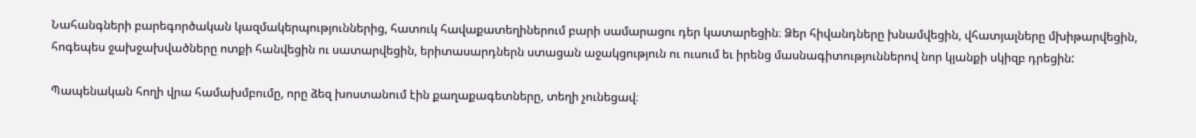Նահանգների բարեգործական կազմակերպություններից, հատուկ հավաքատեղիներում բարի սամարացու դեր կատարեցին։ Ձեր հիվանդները խնամվեցին, վհատյալները մխիթարվեցին, հոգեպես ջախջախվածները ոտքի հանվեցին ու սատարվեցին, երիտասարդներն ստացան աջակցություն ու ուսում եւ իրենց մասնագիտություններով նոր կյանքի սկիզբ դրեցին:

Պապենական հողի վրա համախմբումը, որը ձեզ խոստանում էին քաղաքագետները, տեղի չունեցավ։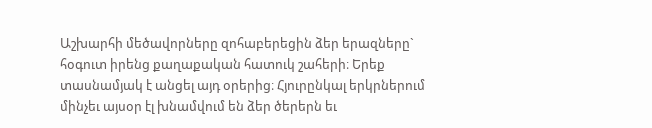Աշխարհի մեծավորները զոհաբերեցին ձեր երազները` հօգուտ իրենց քաղաքական հատուկ շահերի։ Երեք տասնամյակ է անցել այդ օրերից։ Հյուրընկալ երկրներում մինչեւ այսօր էլ խնամվում են ձեր ծերերն եւ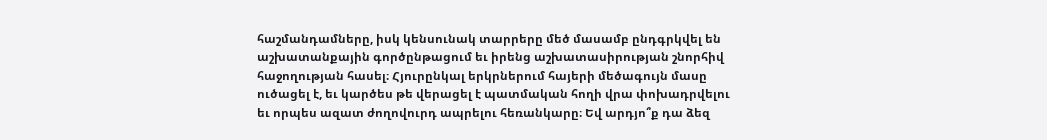հաշմանդամները, իսկ կենսունակ տարրերը մեծ մասամբ ընդգրկվել են աշխատանքային գործընթացում եւ իրենց աշխատասիրության շնորհիվ հաջողության հասել։ Հյուրընկալ երկրներում հայերի մեծագույն մասը ուծացել է, եւ կարծես թե վերացել է պատմական հողի վրա փոխադրվելու եւ որպես ազատ ժողովուրդ ապրելու հեռանկարը։ Եվ արդյո՞ք դա ձեզ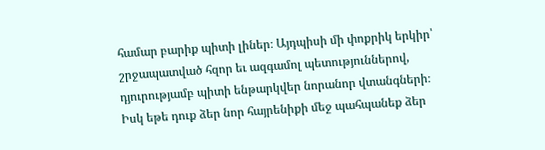համար բարիք պիտի լիներ։ Այդպիսի մի փոքրիկ երկիր՝ շրջապատված հզոր եւ ազգամոլ պետություններով, դյուրությամբ պիտի ենթարկվեր նորանոր վտանգների։ Իսկ եթե դուք ձեր նոր հայրենիքի մեջ պահպանեք ձեր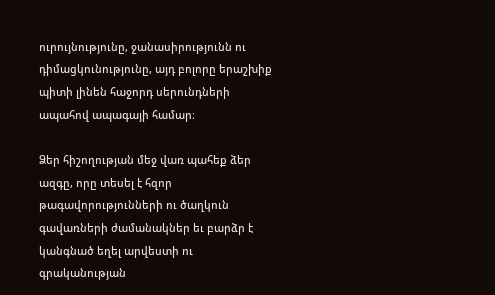ուրույնությունը, ջանասիրությունն ու դիմացկունությունը, այդ բոլորը երաշխիք պիտի լինեն հաջորդ սերունդների ապահով ապագայի համար։

Ձեր հիշողության մեջ վառ պահեք ձեր ազգը, որը տեսել է հզոր թագավորությունների ու ծաղկուն գավառների ժամանակներ եւ բարձր է կանգնած եղել արվեստի ու գրականության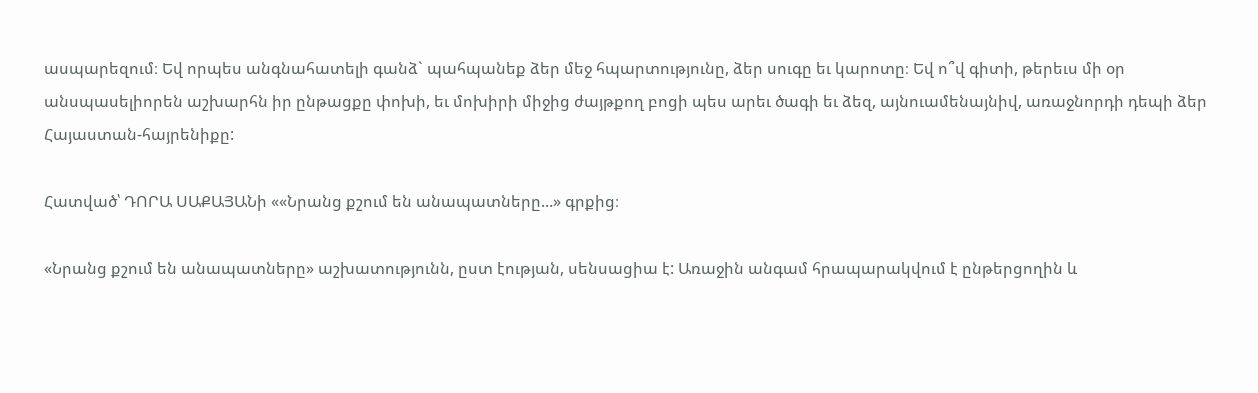ասպարեզում։ Եվ որպես անգնահատելի գանձ` պահպանեք ձեր մեջ հպարտությունը, ձեր սուգը եւ կարոտը։ Եվ ո՞վ գիտի, թերեւս մի օր անսպասելիորեն աշխարհն իր ընթացքը փոխի, եւ մոխիրի միջից ժայթքող բոցի պես արեւ ծագի եւ ձեզ, այնուամենայնիվ, առաջնորդի դեպի ձեր Հայաստան-հայրենիքը:

Հատված՝ ԴՈՐԱ ՍԱՔԱՅԱՆի ««Նրանց քշում են անապատները...» գրքից։

«Նրանց քշում են անապատները» աշխատությունն, ըստ էության, սենսացիա է: Առաջին անգամ հրապարակվում է ընթերցողին և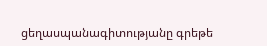ցեղասպանագիտությանը գրեթե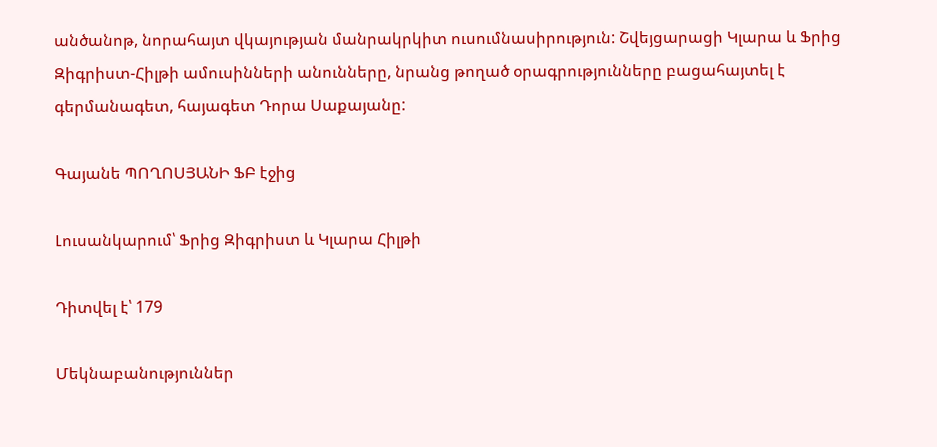անծանոթ, նորահայտ վկայության մանրակրկիտ ուսումնասիրություն: Շվեյցարացի Կլարա և Ֆրից Զիգրիստ-Հիլթի ամուսինների անունները, նրանց թողած օրագրությունները բացահայտել է գերմանագետ, հայագետ Դորա Սաքայանը:

Գայանե ՊՈՂՈՍՅԱՆԻ ՖԲ էջից

Լուսանկարում՝ Ֆրից Զիգրիստ և Կլարա Հիլթի

Դիտվել է՝ 179

Մեկնաբանություններ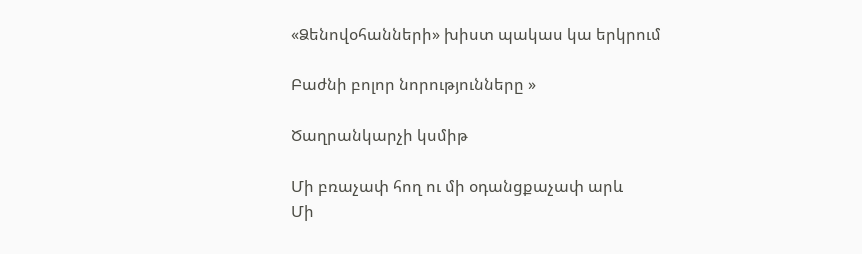«Ձենովօհանների» խիստ պակաս կա երկրում

Բաժնի բոլոր նորությունները »

Ծաղրանկարչի կսմիթ

Մի բռաչափ հող ու մի օդանցքաչափ արև
Մի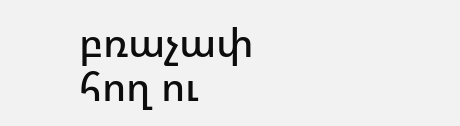բռաչափ հող ու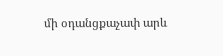մի օդանցքաչափ արև